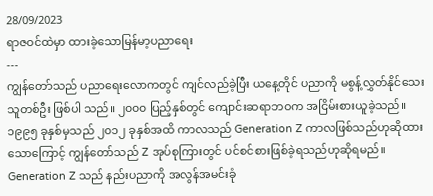28/09/2023
ရာဇဝင်ထဲမှာ ထားခဲ့သောမြန်မာ့ပညာရေး
---
ကျွန်တော်သည် ပညာရေးလောကတွင် ကျင်လည်ခဲ့ပြီး ယနေ့တိုင် ပညာကို မစွန့်လွှတ်နိုင်သေးသူတစ်ဦး ဖြစ်ပါ သည်။ ၂၀၀၀ ပြည့်နှစ်တွင် ကျောင်းဆရာဘဝက အငြိမ်းစားယူခဲ့သည်။
၁၉၉၅ ခုနှစ်မှသည် ၂၀၁၂ ခုနှစ်အထိ ကာလသည် Generation Z ကာလဖြစ်သည်ဟုဆိုထားသောကြောင့် ကျွန်တော်သည် Z အုပ်စုကြားတွင် ပင်စင်စားဖြစ်ခဲ့ရသည်ဟုဆိုရမည်။
Generation Z သည် နည်းပညာကို အလွန်အမင်းခုံ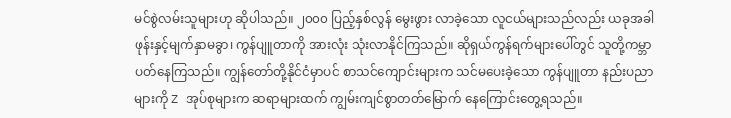မင်စွဲလမ်းသူများဟု ဆိုပါသည်။ ၂၀၀၀ ပြည့်နှစ်လွန် မွေးဖွား လာခဲ့သော လူငယ်များသည်လည်း ယခုအခါ ဖုန်းနှင့်မျက်နှာမခွာ၊ ကွန်ပျူတာကို အားလုံး သုံးလာနိုင်ကြသည်။ ဆိုရှယ်ကွန်ရက်များပေါ်တွင် သူတို့ကမ္ဘာပတ်နေကြသည်။ ကျွန်တော်တို့နိုင်ငံမှာပင် စာသင်ကျောင်းများက သင်မပေးခဲ့သော ကွန်ပျူတာ နည်းပညာများကို Z အုပ်စုများက ဆရာများထက် ကျွမ်းကျင်စွာတတ်မြောက် နေကြောင်းတွေ့ရသည်။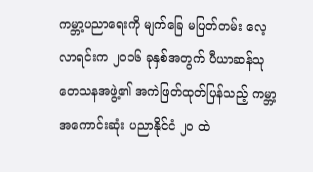ကမ္ဘာ့ပညာရေးကို မျက်ခြေ မပြတ်တမ်း လေ့လာရင်းက ၂၀၁၆ ခုနှစ်အတွက် ပီယာဆန်သုတေသနအဖွဲ့၏ အကဲဖြတ်ထုတ်ပြန်သည့် ကမ္ဘာ့အကောင်းဆုံး ပညာနိုင်ငံ ၂၀ ထဲ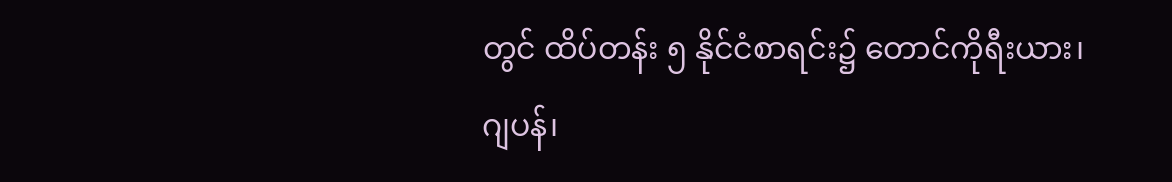တွင် ထိပ်တန်း ၅ နိုင်ငံစာရင်း၌ တောင်ကိုရီးယား၊ ဂျပန်၊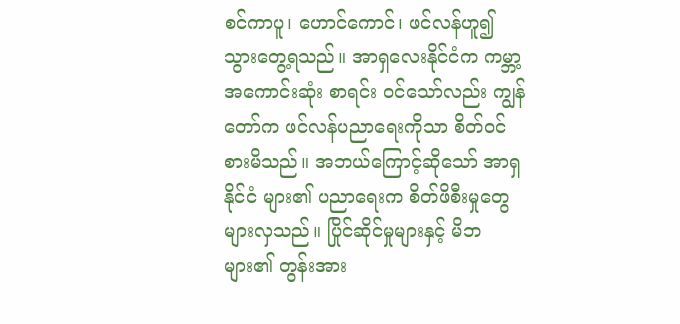စင်ကာပူ၊ ဟောင်ကောင်၊ ဖင်လန်ဟူ၍ သွားတွေ့ရသည်။ အာရှလေးနိုင်ငံက ကမ္ဘာ့အကောင်းဆုံး စာရင်း ဝင်သော်လည်း ကျွန်တော်က ဖင်လန်ပညာရေးကိုသာ စိတ်ဝင်စားမိသည်။ အဘယ်ကြောင့်ဆိုသော် အာရှနိုင်ငံ များ၏ ပညာရေးက စိတ်ဖိစီးမှုတွေများလှသည်။ ပြိုင်ဆိုင်မှုများနှင့် မိဘများ၏ တွန်းအား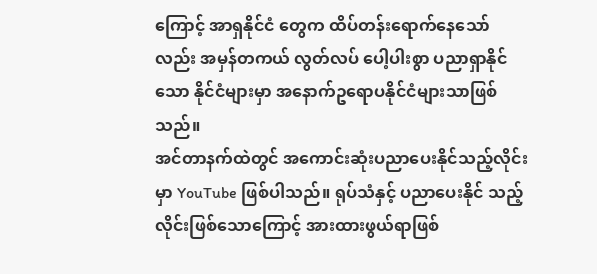ကြောင့် အာရှနိုင်ငံ တွေက ထိပ်တန်းရောက်နေသော်လည်း အမှန်တကယ် လွတ်လပ် ပေါ့ပါးစွာ ပညာရှာနိုင်သော နိုင်ငံများမှာ အနောက်ဥရောပနိုင်ငံများသာဖြစ်သည်။
အင်တာနက်ထဲတွင် အကောင်းဆုံးပညာပေးနိုင်သည့်လိုင်းမှာ YouTube ဖြစ်ပါသည်။ ရုပ်သံနှင့် ပညာပေးနိုင် သည့်လိုင်းဖြစ်သောကြောင့် အားထားဖွယ်ရာဖြစ်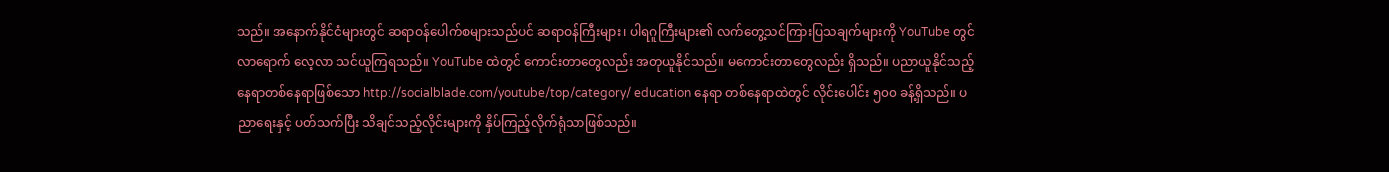သည်။ အနောက်နိုင်ငံများတွင် ဆရာဝန်ပေါက်စများသည်ပင် ဆရာဝန်ကြီးများ၊ ပါရဂူကြီးများ၏ လက်တွေ့သင်ကြားပြသချက်များကို YouTube တွင် လာရောက် လေ့လာ သင်ယူကြရသည်။ YouTube ထဲတွင် ကောင်းတာတွေလည်း အတုယူနိုင်သည်။ မကောင်းတာတွေလည်း ရှိသည်။ ပညာယူနိုင်သည့်နေရာတစ်နေရာဖြစ်သော http://socialblade.com/youtube/top/category/ education နေရာ တစ်နေရာထဲတွင် လိုင်းပေါင်း ၅၀၀ ခန့်ရှိသည်။ ပညာရေးနှင့် ပတ်သက်ပြီး သိချင်သည့်လိုင်းများကို နှိပ်ကြည့်လိုက်ရုံသာဖြစ်သည်။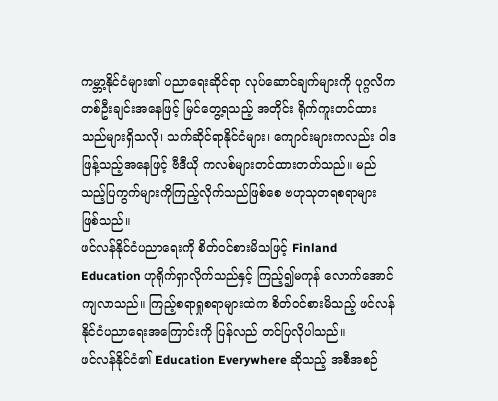ကမ္ဘာ့နိုင်ငံများ၏ ပညာရေးဆိုင်ရာ လုပ်ဆောင်ချက်များကို ပုဂ္ဂလိကတစ်ဦးချင်းအနေဖြင့် မြင်တွေ့ရသည့် အတိုင်း ရိုက်ကူးတင်ထားသည်များရှိသလို၊ သက်ဆိုင်ရာနိုင်ငံများ၊ ကျောင်းများကလည်း ဝါဒဖြန့်သည့်အနေဖြင့် ဗီဒီယို ကလစ်များတင်ထားတတ်သည်။ မည်သည့်ပြကွက်များကိုကြည့်လိုက်သည်ဖြစ်စေ ဗဟုသုတရစရာများ ဖြစ်သည်။
ဖင်လန်နိုင်ငံပညာရေးကို စိတ်ဝင်စားမိသဖြင့် Finland Education ဟုရိုက်ရှာလိုက်သည်နှင့် ကြည့်၍မကုန် လောက်အောင်ကျလာသည်။ ကြည့်စရာရှုစရာများထဲက စိတ်ဝင်စားမိသည့် ဖင်လန်နိုင်ငံပညာရေးအကြောင်းကို ပြန်လည် တင်ပြလိုပါသည်။
ဖင်လန်နိုင်ငံ၏ Education Everywhere ဆိုသည့် အစီအစဉ်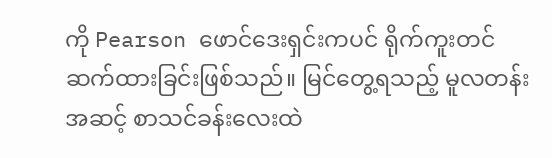ကို Pearson ဖောင်ဒေးရှင်းကပင် ရိုက်ကူးတင် ဆက်ထားခြင်းဖြစ်သည်။ မြင်တွေ့ရသည့် မူလတန်းအဆင့် စာသင်ခန်းလေးထဲ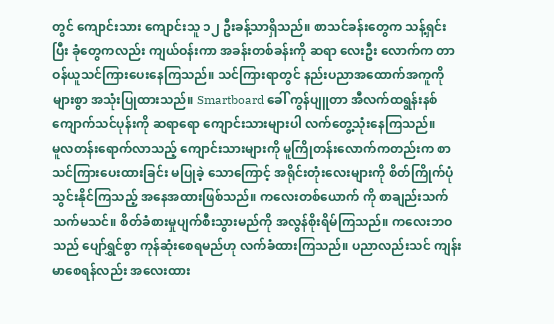တွင် ကျောင်းသား ကျောင်းသူ ၁၂ ဦးခန့်သာရှိသည်။ စာသင်ခန်းတွေက သန့်ရှင်းပြီး ခုံတွေကလည်း ကျယ်ဝန်းကာ အခန်းတစ်ခန်းကို ဆရာ လေးဦး လောက်က တာဝန်ယူသင်ကြားပေးနေကြသည်။ သင်ကြားရာတွင် နည်းပညာအထောက်အကူကို များစွာ အသုံးပြုထားသည်။ Smartboard ခေါ် ကွန်ပျူတာ အီလက်ထရွန်းနစ် ကျောက်သင်ပုန်းကို ဆရာရော ကျောင်းသားများပါ လက်တွေ့သုံးနေကြသည်။
မူလတန်းရောက်လာသည့် ကျောင်းသားများကို မူကြိုတန်းလောက်ကတည်းက စာသင်ကြားပေးထားခြင်း မပြုခဲ့ သောကြောင့် အရိုင်းတုံးလေးများကို စိတ်ကြိုက်ပုံသွင်းနိုင်ကြသည့် အနေအထားဖြစ်သည်။ ကလေးတစ်ယောက် ကို စာချည်းသက်သက်မသင်။ စိတ်ခံစားမှုပျက်စီးသွားမည်ကို အလွန်စိုးရိမ်ကြသည်။ ကလေးဘဝသည် ပျော်ရွှင်စွာ ကုန်ဆုံးစေရမည်ဟု လက်ခံထားကြသည်။ ပညာလည်းသင် ကျန်းမာစေရန်လည်း အလေးထား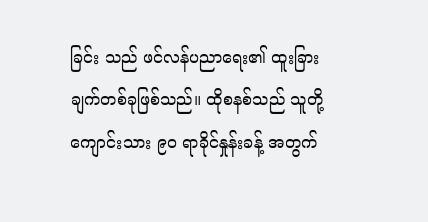ခြင်း သည် ဖင်လန်ပညာရေး၏ ထူးခြားချက်တစ်ခုဖြစ်သည်။ ထိုစနစ်သည် သူတို့ကျောင်းသား ၉၀ ရာခိုင်နှုန်းခန့် အတွက်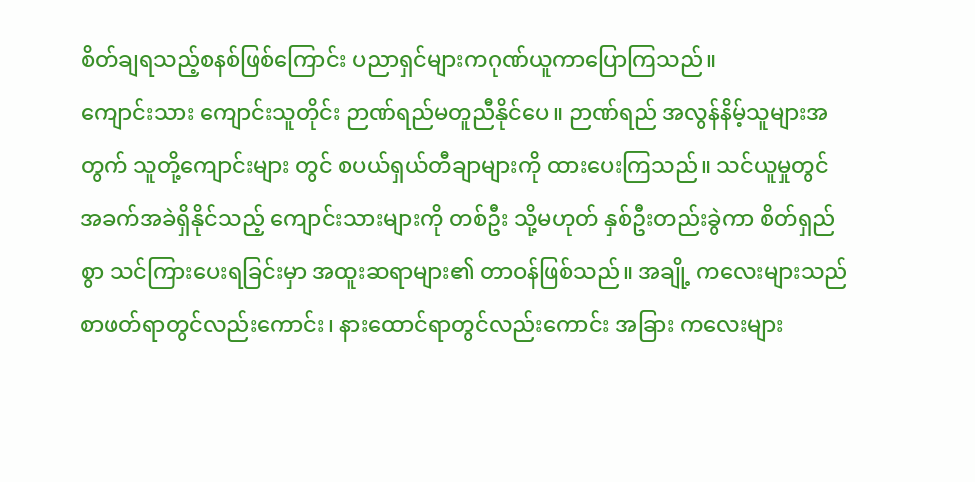စိတ်ချရသည့်စနစ်ဖြစ်ကြောင်း ပညာရှင်များကဂုဏ်ယူကာပြောကြသည်။
ကျောင်းသား ကျောင်းသူတိုင်း ဉာဏ်ရည်မတူညီနိုင်ပေ။ ဉာဏ်ရည် အလွန်နိမ့်သူများအတွက် သူတို့ကျောင်းများ တွင် စပယ်ရှယ်တီချာများကို ထားပေးကြသည်။ သင်ယူမှုတွင် အခက်အခဲရှိနိုင်သည့် ကျောင်းသားများကို တစ်ဦး သို့မဟုတ် နှစ်ဦးတည်းခွဲကာ စိတ်ရှည်စွာ သင်ကြားပေးရခြင်းမှာ အထူးဆရာများ၏ တာဝန်ဖြစ်သည်။ အချို့ ကလေးများသည် စာဖတ်ရာတွင်လည်းကောင်း၊ နားထောင်ရာတွင်လည်းကောင်း အခြား ကလေးများ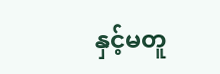နှင့်မတူ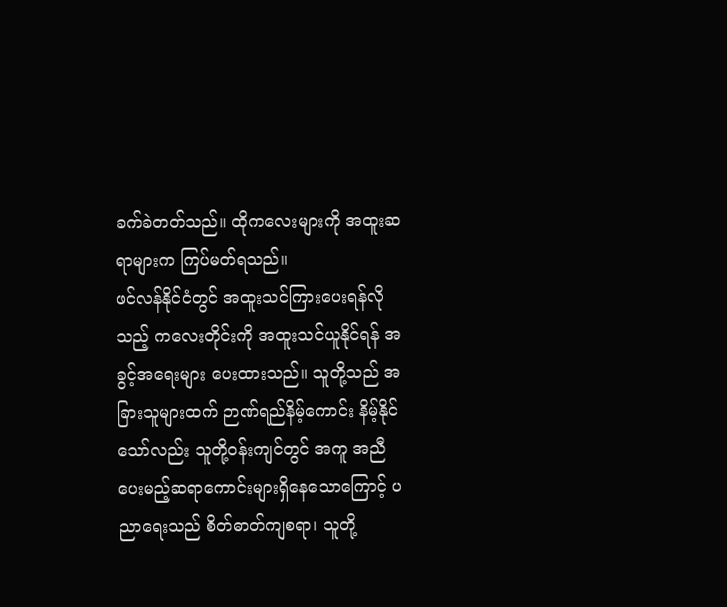ခက်ခဲတတ်သည်။ ထိုကလေးများကို အထူးဆရာများက ကြပ်မတ်ရသည်။
ဖင်လန်နိုင်ငံတွင် အထူးသင်ကြားပေးရန်လိုသည့် ကလေးတိုင်းကို အထူးသင်ယူနိုင်ရန် အခွင့်အရေးများ ပေးထားသည်။ သူတို့သည် အခြားသူများထက် ဉာဏ်ရည်နိမ့်ကောင်း နိမ့်နိုင်သော်လည်း သူတို့ဝန်းကျင်တွင် အကူ အညီပေးမည့်ဆရာကောင်းများရှိနေသောကြောင့် ပညာရေးသည် စိတ်ဓာတ်ကျစရာ၊ သူတို့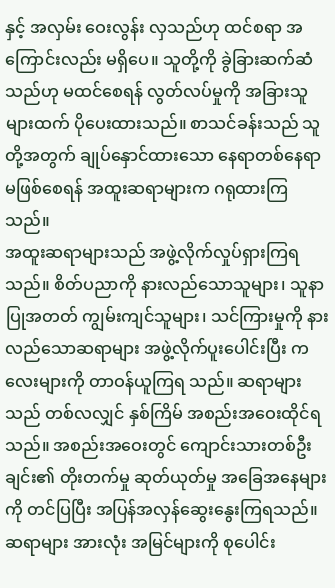နှင့် အလှမ်း ဝေးလွန်း လှသည်ဟု ထင်စရာ အကြောင်းလည်း မရှိပေ။ သူတို့ကို ခွဲခြားဆက်ဆံသည်ဟု မထင်စေရန် လွတ်လပ်မှုကို အခြားသူများထက် ပိုပေးထားသည်။ စာသင်ခန်းသည် သူတို့အတွက် ချုပ်နှောင်ထားသော နေရာတစ်နေရာ မဖြစ်စေရန် အထူးဆရာများက ဂရုထားကြသည်။
အထူးဆရာများသည် အဖွဲ့လိုက်လှုပ်ရှားကြရသည်။ စိတ်ပညာကို နားလည်သောသူများ၊ သူနာပြုအတတ် ကျွမ်းကျင်သူများ၊ သင်ကြားမှုကို နားလည်သောဆရာများ အဖွဲ့လိုက်ပူးပေါင်းပြီး ကလေးများကို တာဝန်ယူကြရ သည်။ ဆရာများသည် တစ်လလျှင် နှစ်ကြိမ် အစည်းအဝေးထိုင်ရသည်။ အစည်းအဝေးတွင် ကျောင်းသားတစ်ဦး ချင်း၏ တိုးတက်မှု ဆုတ်ယုတ်မှု အခြေအနေများကို တင်ပြပြီး အပြန်အလှန်ဆွေးနွေးကြရသည်။ ဆရာများ အားလုံး အမြင်များကို စုပေါင်း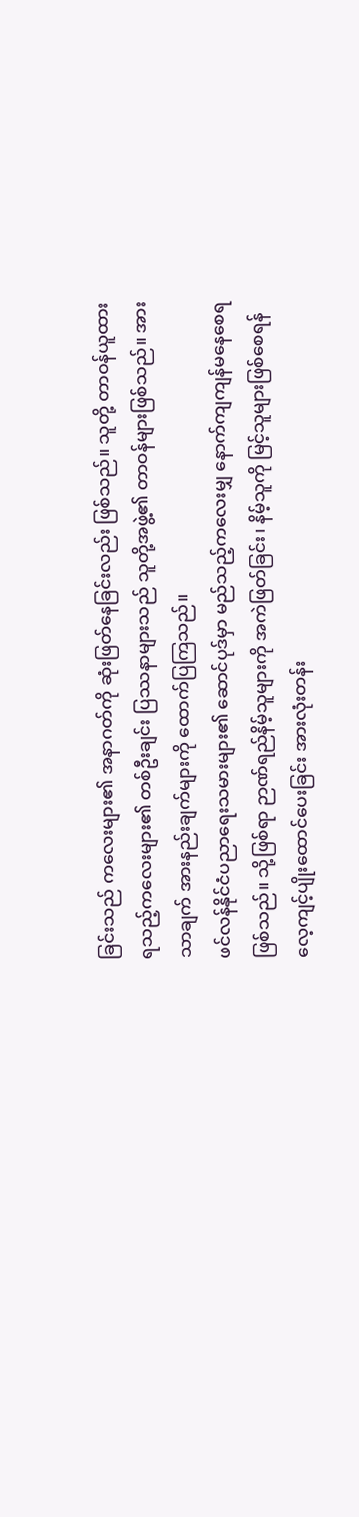ခြင်းသည် ကလေးများ၏ အနာဂတ်ကို ဆုံးဖြတ်နေခြင်းလည်း ဖြစ်သည်။ သူတို့ တာဝန်ယူထားရသည့်ကလေးများ၏ တစ်ဦးချင်း ပြဿနာများသည် သူတို့အဖွဲ့၏ တာဝန်များဖြစ်သည်။ အားသာချက် အားနည်းချက်များကို ထောက်ပြကြသည်။
ဖင်လန်နိုင်ငံပညာရေးသမားများ၏ ဆောင်ပုဒ်မှာ မည်သည့်ကလေးမျှ နောက်ကျကျန်မနေစေရ ဖြစ်သည်။ သို့ဖြစ်ရာ ဉာဏ်ရည်နိမ့်သူများကို အကဲဖြတ်ခြင်း၊ နိမ့်သူကို မြင့်သူများဖြစ်စေရန် လေ့ကျင့်ပျိုးထောင်ပေးခြင်း အားလုံးတန်း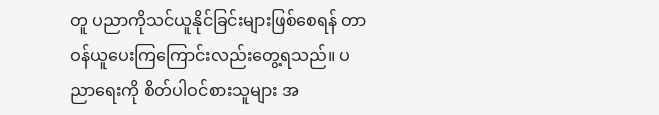တူ ပညာကိုသင်ယူနိုင်ခြင်းများဖြစ်စေရန် တာဝန်ယူပေးကြကြောင်းလည်းတွေ့ရသည်။ ပညာရေးကို စိတ်ပါဝင်စားသူများ အ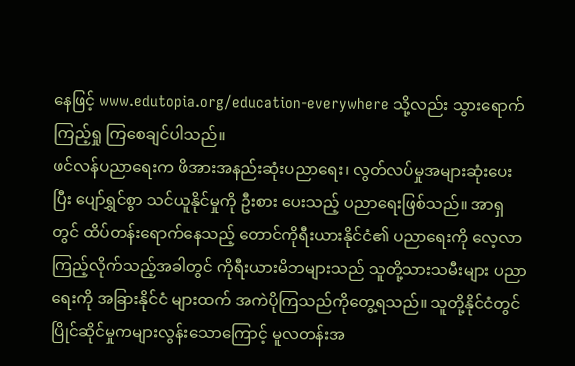နေဖြင့် www.edutopia.org/education-everywhere သို့လည်း သွားရောက် ကြည့်ရှု ကြစေချင်ပါသည်။
ဖင်လန်ပညာရေးက ဖိအားအနည်းဆုံးပညာရေး၊ လွတ်လပ်မှုအများဆုံးပေးပြီး ပျော်ရွှင်စွာ သင်ယူနိုင်မှုကို ဦးစား ပေးသည့် ပညာရေးဖြစ်သည်။ အာရှတွင် ထိပ်တန်းရောက်နေသည့် တောင်ကိုရီးယားနိုင်ငံ၏ ပညာရေးကို လေ့လာကြည့်လိုက်သည့်အခါတွင် ကိုရီးယားမိဘများသည် သူတို့သားသမီးများ ပညာရေးကို အခြားနိုင်ငံ များထက် အကဲပိုကြသည်ကိုတွေ့ရသည်။ သူတို့နိုင်ငံတွင် ပြိုင်ဆိုင်မှုကများလွန်းသောကြောင့် မူလတန်းအ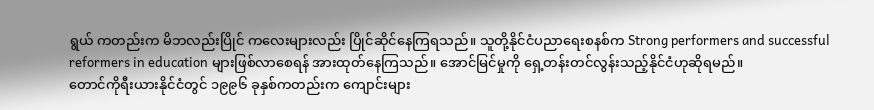ရွယ် ကတည်းက မိဘလည်းပြိုင် ကလေးများလည်း ပြိုင်ဆိုင်နေကြရသည်။ သူတို့နိုင်ငံပညာရေးစနစ်က Strong performers and successful reformers in education များဖြစ်လာစေရန် အားထုတ်နေကြသည်။ အောင်မြင်မှုကို ရှေ့တန်းတင်လွန်းသည့်နိုင်ငံဟုဆိုရမည်။
တောင်ကိုရီးယားနိုင်ငံတွင် ၁၉၉၆ ခုနှစ်ကတည်းက ကျောင်းများ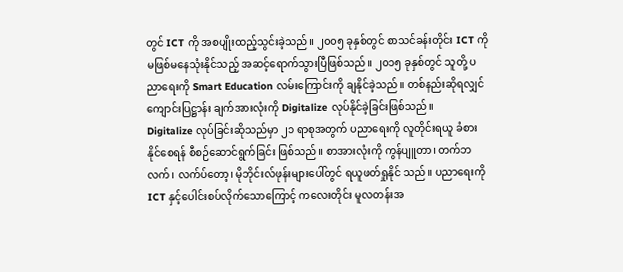တွင် ICT ကို အစပျိုးထည့်သွင်းခဲ့သည်။ ၂၀၀၅ ခုနှစ်တွင် စာသင်ခန်းတိုင်း ICT ကို မဖြစ်မနေသုံးနိုင်သည့် အဆင့်ရောက်သွားပြီဖြစ်သည်။ ၂၀၁၅ ခုနှစ်တွင် သူတို့ ပညာရေးကို Smart Education လမ်းကြောင်းကို ချနိုင်ခဲ့သည်။ တစ်နည်းဆိုရလျှင် ကျောင်းပြဋ္ဌာန်း ချက်အားလုံးကို Digitalize လုပ်နိုင်ခဲ့ခြင်းဖြစ်သည်။
Digitalize လုပ်ခြင်းဆိုသည်မှာ ၂၁ ရာစုအတွက် ပညာရေးကို လူတိုင်းရယူ ခံစားနိုင်စေရန် စီစဉ်ဆောင်ရွက်ခြင်း ဖြစ်သည်။ စာအားလုံးကို ကွန်ပျူတာ၊ တက်ဘလက်၊ လက်ပ်တော့၊ မိုဘိုင်းလ်ဖုန်းများပေါ်တွင် ရယူဖတ်ရှုနိုင် သည်။ ပညာရေးကို ICT နှင့်ပေါင်းစပ်လိုက်သောကြောင့် ကလေးတိုင်း မူလတန်းအ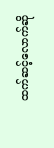ထက်ဆင့်လောက်ဆို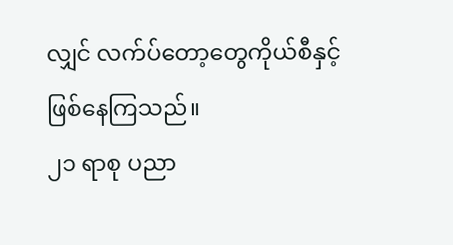လျှင် လက်ပ်တော့တွေကိုယ်စီနှင့်ဖြစ်နေကြသည်။
၂၁ ရာစု ပညာ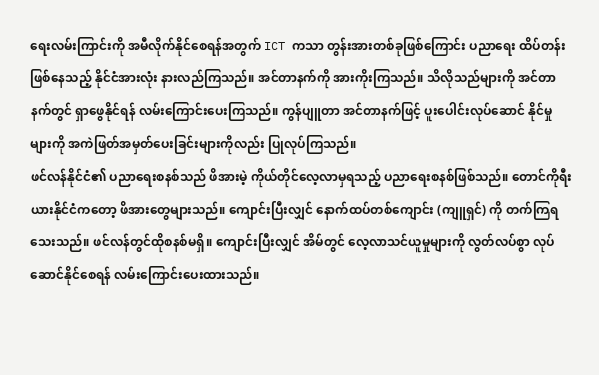ရေးလမ်းကြာင်းကို အမီလိုက်နိုင်စေရန်အတွက် ICT ကသာ တွန်းအားတစ်ခုဖြစ်ကြောင်း ပညာရေး ထိပ်တန်းဖြစ်နေသည့် နိုင်ငံအားလုံး နားလည်ကြသည်။ အင်တာနက်ကို အားကိုးကြသည်။ သိလိုသည်များကို အင်တာနက်တွင် ရှာဖွေနိုင်ရန် လမ်းကြောင်းပေးကြသည်။ ကွန်ပျူတာ အင်တာနက်ဖြင့် ပူးပေါင်းလုပ်ဆောင် နိုင်မှုများကို အကဲဖြတ်အမှတ်ပေးခြင်းများကိုလည်း ပြုလုပ်ကြသည်။
ဖင်လန်နိုင်ငံ၏ ပညာရေးစနစ်သည် ဖိအားမဲ့ ကိုယ်တိုင်လေ့လာမှရသည့် ပညာရေးစနစ်ဖြစ်သည်။ တောင်ကိုရီးယားနိုင်ငံကတော့ ဖိအားတွေများသည်။ ကျောင်းပြီးလျှင် နောက်ထပ်တစ်ကျောင်း (ကျူရှင်) ကို တက်ကြရသေးသည်။ ဖင်လန်တွင်ထိုစနစ်မရှိ။ ကျောင်းပြီးလျှင် အိမ်တွင် လေ့လာသင်ယူမှုများကို လွတ်လပ်စွာ လုပ်ဆောင်နိုင်စေရန် လမ်းကြောင်းပေးထားသည်။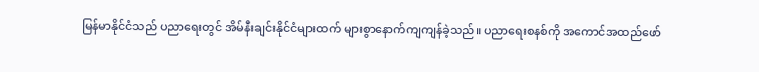မြန်မာနိုင်ငံသည် ပညာရေးတွင် အိမ်နီးချင်းနိုင်ငံများထက် များစွာနောက်ကျကျန်ခဲ့သည်။ ပညာရေးစနစ်ကို အကောင်အထည်ဖော်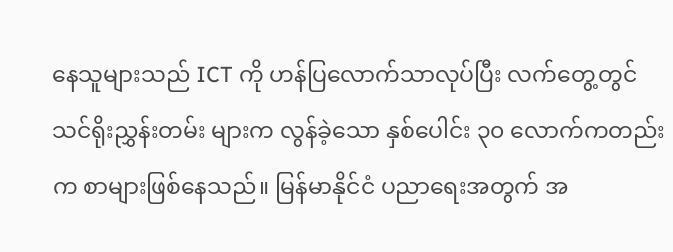နေသူများသည် ICT ကို ဟန်ပြလောက်သာလုပ်ပြီး လက်တွေ့တွင် သင်ရိုးညွှန်းတမ်း များက လွန်ခဲ့သော နှစ်ပေါင်း ၃၀ လောက်ကတည်းက စာများဖြစ်နေသည်။ မြန်မာနိုင်ငံ ပညာရေးအတွက် အ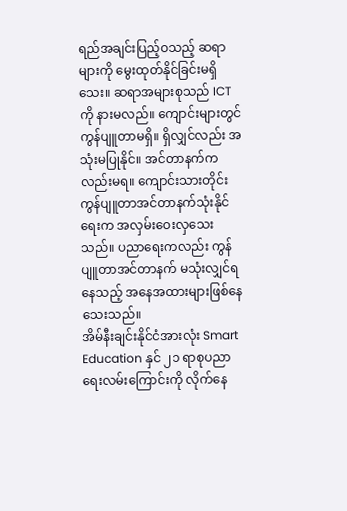ရည်အချင်းပြည့်ဝသည့် ဆရာများကို မွေးထုတ်နိုင်ခြင်းမရှိသေး။ ဆရာအများစုသည် ICT ကို နားမလည်။ ကျောင်းများတွင် ကွန်ပျူတာမရှိ။ ရှိလျှင်လည်း အသုံးမပြုနိုင်။ အင်တာနက်ကလည်းမရ။ ကျောင်းသားတိုင်း ကွန်ပျူတာအင်တာနက်သုံးနိုင်ရေးက အလှမ်းဝေးလှသေးသည်။ ပညာရေးကလည်း ကွန်ပျူတာအင်တာနက် မသုံးလျှင်ရနေသည့် အနေအထားများဖြစ်နေသေးသည်။
အိမ်နီးချင်းနိုင်ငံအားလုံး Smart Education နှင် ၂၁ ရာစုပညာရေးလမ်းကြောင်းကို လိုက်နေ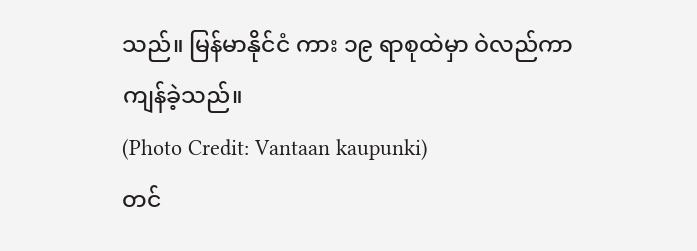သည်။ မြန်မာနိုင်ငံ ကား ၁၉ ရာစုထဲမှာ ဝဲလည်ကာကျန်ခဲ့သည်။
(Photo Credit: Vantaan kaupunki)
တင်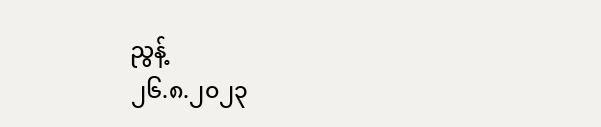ညွန့်
၂၆.၈.၂၀၂၃